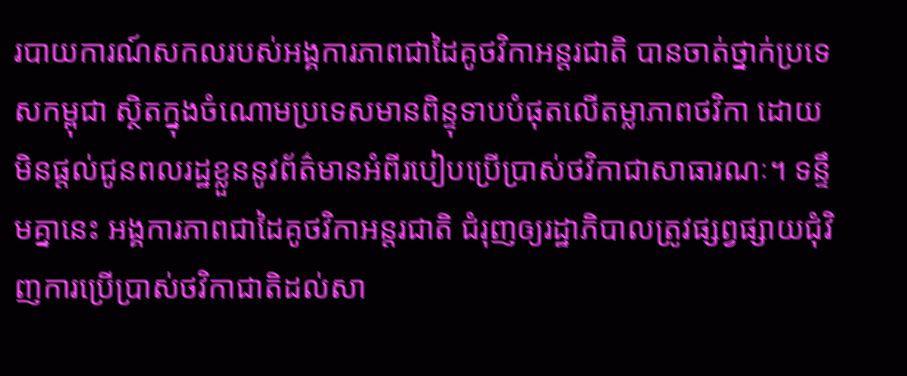របាយការណ៍សកលរបស់អង្គការភាពជាដៃគូថវិកាអន្តរជាតិ បានចាត់ថ្នាក់ប្រទេសកម្ពុជា ស្ថិតក្នុងចំណោមប្រទេសមានពិន្ទុទាបបំផុតលើតម្លាភាពថវិកា ដោយមិនផ្តល់ជូនពលរដ្ឋខ្លួននូវព័ត៌មានអំពីរបៀបប្រើប្រាស់ថវិកាជាសាធារណៈ។ ទន្ទឹមគ្នានេះ អង្គការភាពជាដៃគូថវិកាអន្តរជាតិ ជំរុញឲ្យរដ្ឋាភិបាលត្រូវផ្សព្វផ្សាយជុំវិញការប្រើប្រាស់ថវិកាជាតិដល់សា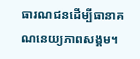ធារណជនដើម្បីធានាគណនេយ្យភាពសង្គម។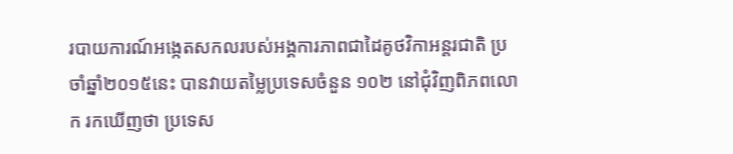របាយការណ៍អង្កេតសកលរបស់អង្គការភាពជាដៃគូថវិកាអន្តរជាតិ ប្រចាំឆ្នាំ២០១៥នេះ បានវាយតម្លៃប្រទេសចំនួន ១០២ នៅជុំវិញពិភពលោក រកឃើញថា ប្រទេស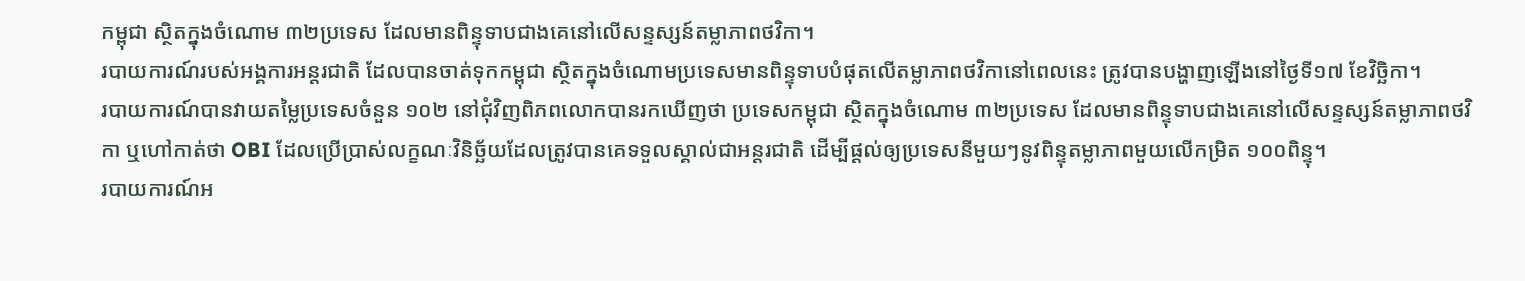កម្ពុជា ស្ថិតក្នុងចំណោម ៣២ប្រទេស ដែលមានពិន្ទុទាបជាងគេនៅលើសន្ទស្សន៍តម្លាភាពថវិកា។
របាយការណ៍របស់អង្គការអន្តរជាតិ ដែលបានចាត់ទុកកម្ពុជា ស្ថិតក្នុងចំណោមប្រទេសមានពិន្ទុទាបបំផុតលើតម្លាភាពថវិកានៅពេលនេះ ត្រូវបានបង្ហាញឡើងនៅថ្ងៃទី១៧ ខែវិច្ឆិកា។
របាយការណ៍បានវាយតម្លៃប្រទេសចំនួន ១០២ នៅជុំវិញពិភពលោកបានរកឃើញថា ប្រទេសកម្ពុជា ស្ថិតក្នុងចំណោម ៣២ប្រទេស ដែលមានពិន្ទុទាបជាងគេនៅលើសន្ទស្សន៍តម្លាភាពថវិកា ឬហៅកាត់ថា OBI ដែលប្រើប្រាស់លក្ខណៈវិនិច្ឆ័យដែលត្រូវបានគេទទួលស្គាល់ជាអន្តរជាតិ ដើម្បីផ្ដល់ឲ្យប្រទេសនីមួយៗនូវពិន្ទុតម្លាភាពមួយលើកម្រិត ១០០ពិន្ទុ។
របាយការណ៍អ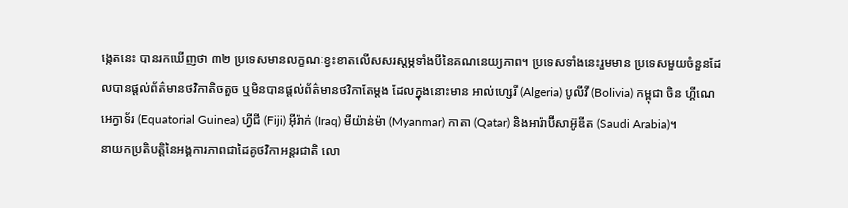ង្កេតនេះ បានរកឃើញថា ៣២ ប្រទេសមានលក្ខណៈខ្វះខាតលើសសរស្ដម្ភទាំងបីនៃគណនេយ្យភាព។ ប្រទេសទាំងនេះរួមមាន ប្រទេសមួយចំនួនដែលបានផ្តល់ព័ត៌មានថវិកាតិចតួច ឬមិនបានផ្ដល់ព័ត៌មានថវិកាតែម្ដង ដែលក្នុងនោះមាន អាល់ហ្សេរី (Algeria) បូលីវី (Bolivia) កម្ពុជា ចិន ហ្គីណេ អេក្វាទ័រ (Equatorial Guinea) ហ្វីជី (Fiji) អ៊ីរ៉ាក់ (Iraq) មីយ៉ាន់ម៉ា (Myanmar) កាតា (Qatar) និងអារ៉ាប៊ីសាអ៊ូឌីត (Saudi Arabia)។
នាយកប្រតិបត្តិនៃអង្គការភាពជាដៃគូថវិកាអន្តរជាតិ លោ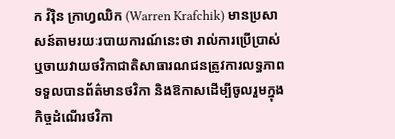ក វ៉រ៉ិន ក្រាហ្វឈិក (Warren Krafchik) មានប្រសាសន៍តាមរយៈរបាយការណ៍នេះថា រាល់ការប្រើប្រាស់ ឬចាយវាយថវិកាជាតិសាធារណជនត្រូវការលទ្ធភាពទទួលបានព័ត៌មានថវិកា និងឱកាសដើម្បីចូលរួមក្នុងកិច្ចដំណើរថវិកា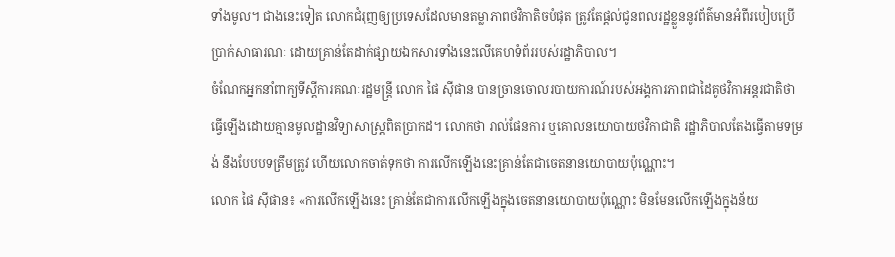ទាំងមូល។ ជាងនេះទៀត លោកជំរុញឲ្យប្រទេសដែលមានតម្លាភាពថវិកាតិចបំផុត ត្រូវតែផ្ដល់ជូនពលរដ្ឋខ្លួននូវព័ត៌មានអំពីរបៀបប្រើប្រាក់សាធារណៈ ដោយគ្រាន់តែដាក់ផ្សាយឯកសារទាំងនេះលើគេហទំព័ររបស់រដ្ឋាភិបាល។
ចំណែកអ្នកនាំពាក្យទីស្ដីការគណៈរដ្ឋមន្ត្រី លោក ផៃ ស៊ីផាន បានច្រានចោលរបាយការណ៍របស់អង្គការភាពជាដៃគូថវិកាអន្តរជាតិថា ធ្វើឡើងដោយគ្មានមូលដ្ឋានវិទ្យាសាស្ត្រពិតប្រាកដ។ លោកថា រាល់ផែនការ ឬគោលនយោបាយថវិកាជាតិ រដ្ឋាភិបាលតែងធ្វើតាមទម្រង់ នឹងបែបបទត្រឹមត្រូវ ហើយលោកចាត់ទុកថា ការលើកឡើងនេះគ្រាន់តែជាចេតនានយោបាយប៉ុណ្ណោះ។
លោក ផៃ ស៊ីផាន៖ «ការលើកឡើងនេះ គ្រាន់តែជាការលើកឡើងក្នុងចេតនានយោបាយប៉ុណ្ណោះ មិនមែនលើកឡើងក្នុងន័យ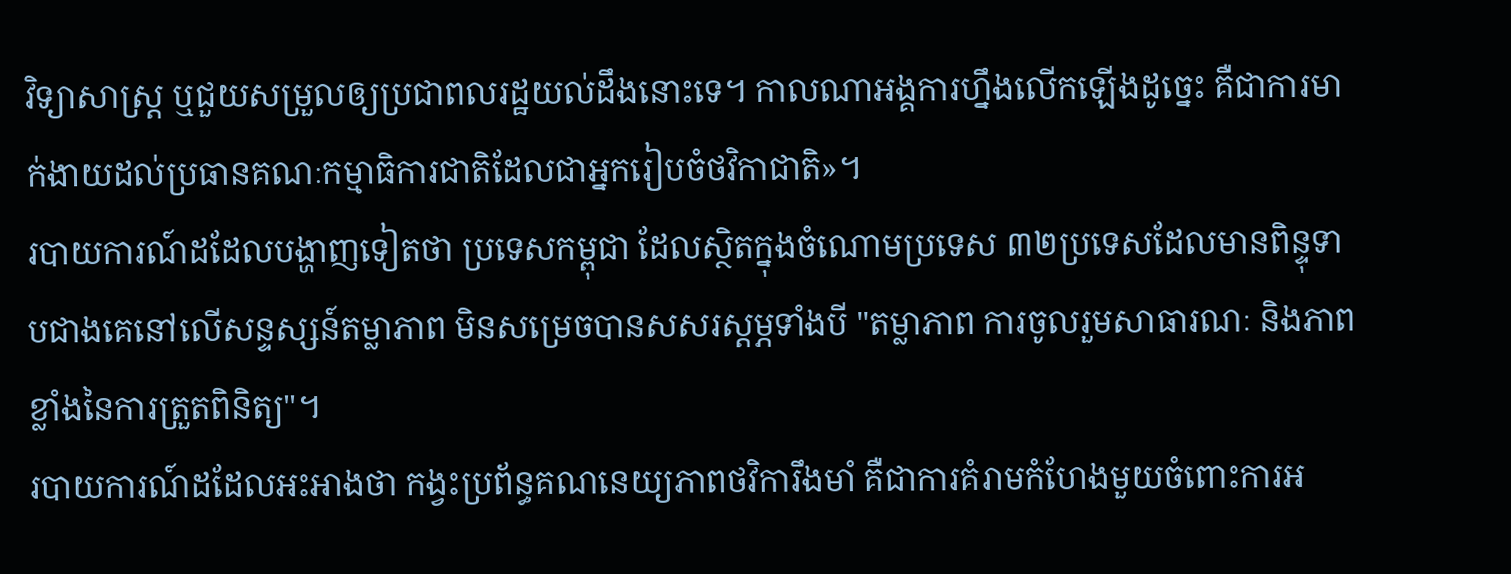វិទ្យាសាស្ត្រ ឬជួយសម្រួលឲ្យប្រជាពលរដ្ឋយល់ដឹងនោះទេ។ កាលណាអង្គការហ្នឹងលើកឡើងដូច្នេះ គឺជាការមាក់ងាយដល់ប្រធានគណៈកម្មាធិការជាតិដែលជាអ្នករៀបចំថវិកាជាតិ»។
របាយការណ៍ដដែលបង្ហាញទៀតថា ប្រទេសកម្ពុជា ដែលស្ថិតក្នុងចំណោមប្រទេស ៣២ប្រទេសដែលមានពិន្ទុទាបជាងគេនៅលើសន្ទស្សន៍តម្លាភាព មិនសម្រេចបានសសរស្ដម្ភទាំងបី "តម្លាភាព ការចូលរួមសាធារណៈ និងភាពខ្លាំងនៃការត្រួតពិនិត្យ"។
របាយការណ៍ដដែលអះអាងថា កង្វះប្រព័ន្ធគណនេយ្យភាពថវិការឹងមាំ គឺជាការគំរាមកំហែងមួយចំពោះការអ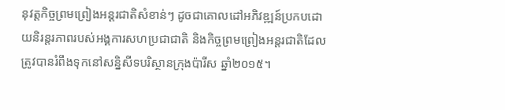នុវត្តកិច្ចព្រមព្រៀងអន្តរជាតិសំខាន់ៗ ដូចជាគោលដៅអភិវឌ្ឍន៍ប្រកបដោយនិរន្តរភាពរបស់អង្គការសហប្រជាជាតិ និងកិច្ចព្រមព្រៀងអន្តរជាតិដែលត្រូវបានរំពឹងទុកនៅសន្និសីទបរិស្ថានក្រុងប៉ារីស ឆ្នាំ២០១៥។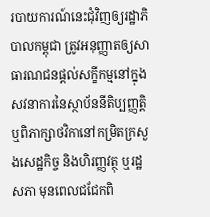របាយការណ៍នេះជុំវិញឲ្យរដ្ឋាភិបាលកម្ពុជា ត្រូវអនុញ្ញាតឲ្យសាធារណជនផ្ដល់សក្ខីកម្មនៅក្នុងសវនាការនៃស្ថាប័ននីតិប្បញ្ញត្តិ ឬពិភាក្សាថវិកានៅកម្រិតក្រសួងសេដ្ឋកិច្ច និងហិរញ្ញវត្ថុ ឬរដ្ឋសភា មុនពេលជជែកពិ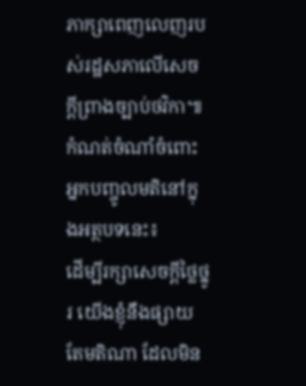ភាក្សាពេញលេញរបស់រដ្ឋសភាលើសេចក្ដីព្រាងច្បាប់ថវិកា៕
កំណត់ចំណាំចំពោះអ្នកបញ្ចូលមតិនៅក្នុងអត្ថបទនេះ៖
ដើម្បីរក្សាសេចក្ដីថ្លៃថ្នូរ យើងខ្ញុំនឹងផ្សាយតែមតិណា ដែលមិន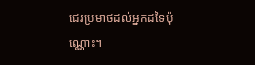ជេរប្រមាថដល់អ្នកដទៃប៉ុណ្ណោះ។